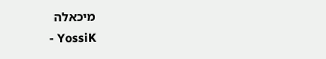מיכאלה
- YossiK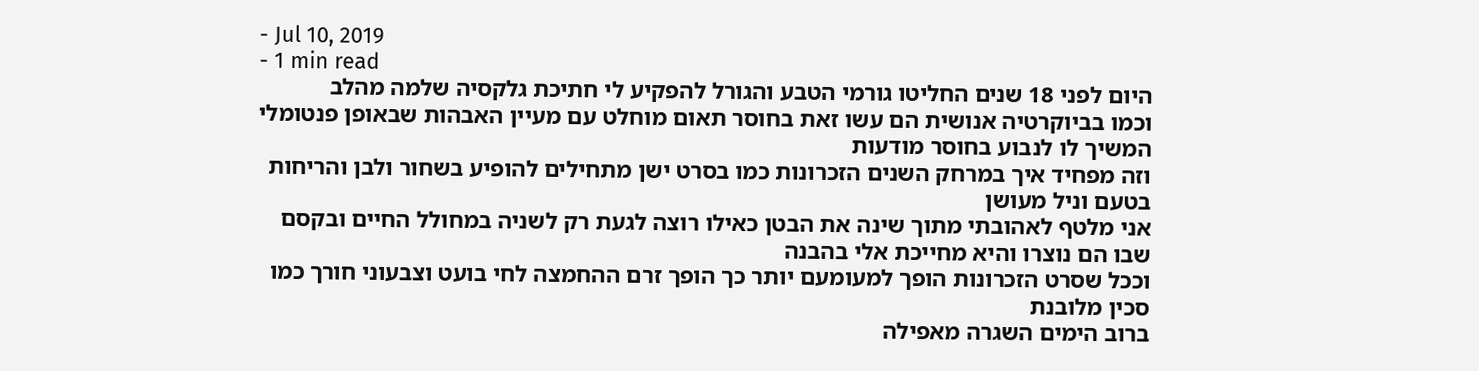- Jul 10, 2019
- 1 min read
היום לפני 18 שנים החליטו גורמי הטבע והגורל להפקיע לי חתיכת גלקסיה שלמה מהלב
וכמו בביוקרטיה אנושית הם עשו זאת בחוסר תאום מוחלט עם מעיין האבהות שבאופן פנטומלי המשיך לו לנבוע בחוסר מודעות
וזה מפחיד איך במרחק השנים הזכרונות כמו בסרט ישן מתחילים להופיע בשחור ולבן והריחות בטעם וניל מעושן
אני מלטף לאהובתי מתוך שינה את הבטן כאילו רוצה לגעת רק לשניה במחולל החיים ובקסם שבו הם נוצרו והיא מחייכת אלי בהבנה
וככל שסרט הזכרונות הופך למעומעם יותר כך הופך זרם ההחמצה לחי בועט וצבעוני חורך כמו סכין מלובנת
ברוב הימים השגרה מאפילה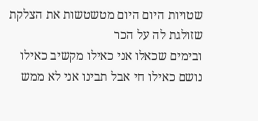שטויות היום היום מטשטשות את הצלקת שזולגת לה על הכר
ובימים שכאלו אני כאילו מקשיב כאילו נושם כאילו חי אבל תבינו אני לא ממש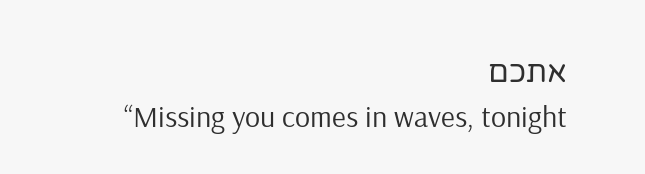אתכם
“Missing you comes in waves, tonight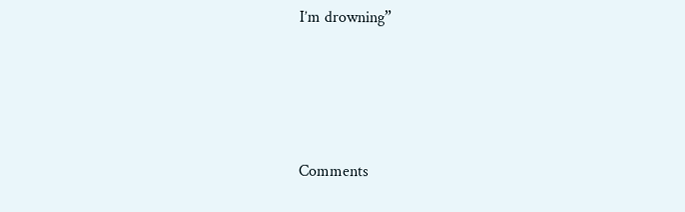I’m drowning”




Comments